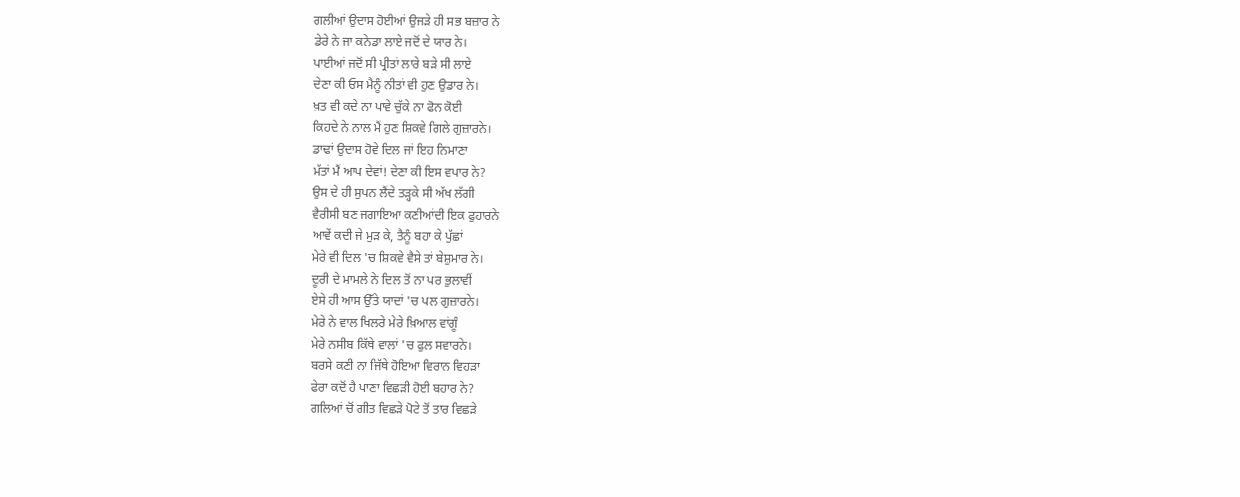ਗਲੀਆਂ ਉਦਾਸ ਹੋਈਆਂ ਉਜੜੇ ਹੀ ਸਭ ਬਜ਼ਾਰ ਨੇ
ਡੇਰੇ ਨੇ ਜਾ ਕਨੇਡਾ ਲਾਏ ਜਦੋਂ ਦੇ ਯਾਰ ਨੇ।
ਪਾਈਆਂ ਜਦੋਂ ਸੀ ਪ੍ਰੀਤਾਂ ਲਾਰੇ ਬੜੇ ਸੀ ਲਾਏ
ਦੇਣਾ ਕੀ ਓਸ ਮੈਨੂੰ ਨੀਤਾਂ ਵੀ ਹੁਣ ਉਡਾਰ ਨੇ।
ਖ਼ਤ ਵੀ ਕਦੇ ਨਾ ਪਾਵੇ ਚੁੱਕੇ ਨਾ ਫੋਨ ਕੋਈ
ਕਿਹਦੇ ਨੇ ਨਾਲ ਮੈਂ ਹੁਣ ਸ਼ਿਕਵੇ ਗਿਲੇ ਗੁਜ਼ਾਰਨੇ।
ਡਾਢਾਂ ਉਦਾਸ ਹੋਵੇ ਦਿਲ ਜਾਂ ਇਹ ਨਿਮਾਣਾ
ਮੱਤਾਂ ਮੈਂ ਆਪ ਦੇਵਾਂ! ਦੇਣਾ ਕੀ ਇਸ ਵਪਾਰ ਨੇ?
ਉਸ ਦੇ ਹੀ ਸੁਪਨ ਲੈਂਦੇ ਤੜ੍ਹਕੇ ਸੀ ਅੱਖ ਲੱਗੀ
ਵੈਰੀਸੀ ਬਣ ਜਗਾਇਆ ਕਣੀਆਂਦੀ ਇਕ ਫੁਹਾਰਨੇ
ਆਵੇਂ ਕਦੀ ਜੇ ਮੁੜ ਕੇ, ਤੈਨੂੰ ਬਹਾ ਕੇ ਪੁੱਛਾਂ
ਮੇਰੇ ਵੀ ਦਿਲ 'ਚ ਸ਼ਿਕਵੇ ਵੈਸੇ ਤਾਂ ਬੇਸ਼ੁਮਾਰ ਨੇ।
ਦੂਰੀ ਦੇ ਮਾਮਲੇ ਨੇ ਦਿਲ ਤੋਂ ਨਾ ਪਰ ਭੁਲਾਵੀਂ
ਏਸੇ ਹੀ ਆਸ ਉੱਤੇ ਯਾਦਾਂ 'ਚ ਪਲ ਗੁਜ਼ਾਰਨੇ।
ਮੇਰੇ ਨੇ ਵਾਲ ਖਿਲਰੇ ਮੇਰੇ ਖ਼ਿਆਲ ਵਾਂਗੂੰ
ਮੇਰੇ ਨਸੀਬ ਕਿੱਥੇ ਵਾਲਾਂ 'ਚ ਫੁਲ ਸਵਾਰਨੇ।
ਬਰਸੇ ਕਣੀ ਨਾ ਜਿੱਥੇ ਹੋਇਆ ਵਿਰਾਨ ਵਿਹੜਾ
ਫੇਰਾ ਕਦੋਂ ਹੈ ਪਾਣਾ ਵਿਛੜੀ ਹੋਈ ਬਹਾਰ ਨੇ?
ਗਲਿਆਂ ਚੋਂ ਗੀਤ ਵਿਛੜੇ ਪੋਟੇ ਤੋਂ ਤਾਰ ਵਿਛੜੇ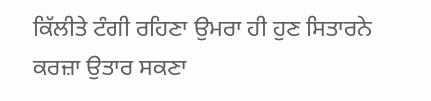ਕਿੱਲੀਤੇ ਟੰਗੀ ਰਹਿਣਾ ਉਮਰਾ ਹੀ ਹੁਣ ਸਿਤਾਰਨੇ
ਕਰਜ਼ਾ ਉਤਾਰ ਸਕਣਾ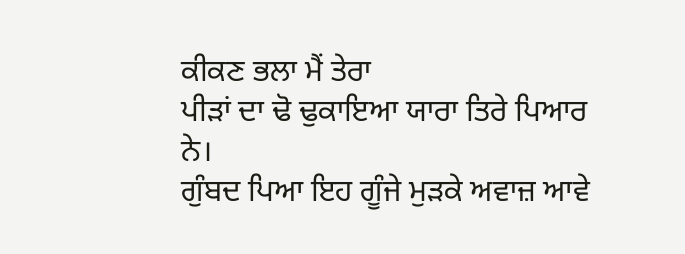ਕੀਕਣ ਭਲਾ ਮੈਂ ਤੇਰਾ
ਪੀੜਾਂ ਦਾ ਢੋ ਢੁਕਾਇਆ ਯਾਰਾ ਤਿਰੇ ਪਿਆਰ ਨੇ।
ਗੁੰਬਦ ਪਿਆ ਇਹ ਗੂੰਜੇ ਮੁੜਕੇ ਅਵਾਜ਼ ਆਵੇ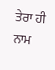ਤੇਰਾ ਹੀ ਨਾਮ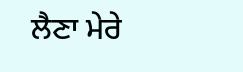ਲੈਣਾ ਮੇਰੇ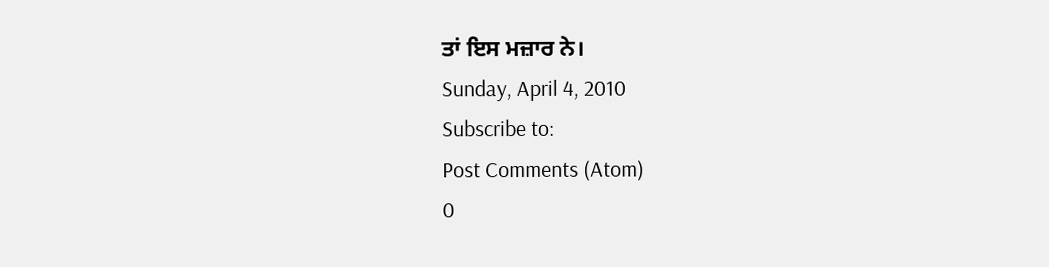ਤਾਂ ਇਸ ਮਜ਼ਾਰ ਨੇ।
Sunday, April 4, 2010
Subscribe to:
Post Comments (Atom)
0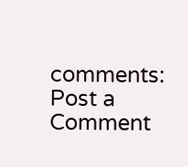comments:
Post a Comment